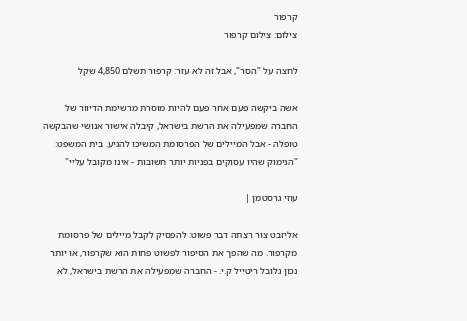קרפור
צילום: צילום קרפור

לחצה על "הסר", אבל זה לא עזר: קרפור תשלם 4,850 שקל

אשה ביקשה פעם אחר פעם להיות מוסרת מרשימת הדיוור של החברה שמפעילה את הרשת בישראל, קיבלה אישור אנושי שהבקשה טופלה - אבל המיילים של הפרסומת המשיכו להגיע. בית המשפט: "הנימוק שהיו עסוקים בפניות יותר חשובות - אינו מקובל עליי"

עוזי גרסטמן |

אליזבט צור רצתה דבר פשוט: להפסיק לקבל מיילים של פרסומת מקרפור. מה שהפך את הסיפור לפשוט פחות הוא שקרפור, או יותר נכון גלובל ריטייל ק.י. - החברה שמפעילה את הרשת בישראל, לא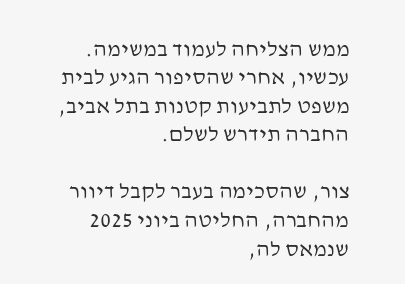ממש הצליחה לעמוד במשימה. עכשיו, אחרי שהסיפור הגיע לבית משפט לתביעות קטנות בתל אביב, החברה תידרש לשלם.

צור, שהסכימה בעבר לקבל דיוור מהחברה, החליטה ביוני 2025 שנמאס לה,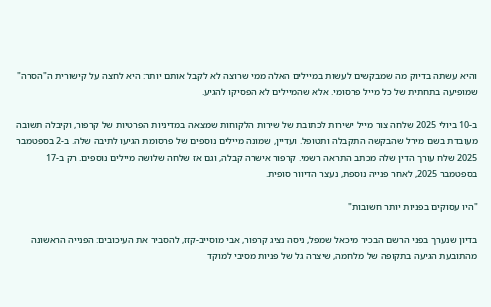והיא עשתה בדיוק מה שמבקשים לעשות במיילים האלה ממי שרוצה לא לקבל אותם יותר: היא לחצה על קישורית ה"הסרה" שמופיעה בתחתית של כל מייל פרסומי. אלא שהמיילים לא הפסיקו להגיע.

ב-10 ביולי 2025 שלחה צור מייל ישירות לכתובת של שירות הלקוחות שמצאה במדיניות הפרטיות של קרפור, וקיבלה תשובה מעובדת בשם מירל שהבקשה התקבלה ותטופל. ועדיין, שמונה מיילים נוספים של פרסומת הגיעו לתיבה שלה. ב-2 בספטמבר 2025 שלח עורך הדין שלה מכתב התראה רשמי. קרפור אישרה קבלה, וגם אז שלחה שלושה מיילים נוספים. רק ב-17 בספטמבר 2025, לאחר פנייה נוספת, נעצר הדיוור סופית.

"היו עסוקים בפניות יותר חשובות"

בדיון שנערך בפני הרשם הבכיר מיכאל שמפל, ניסה נציג קרפור, אבי מוסייב-קזז, להסביר את העיכובים: הפנייה הראשונה מהתובעת הגיעה בתקופה של מלחמה, שיצרה גל של פניות מסיבי למוקד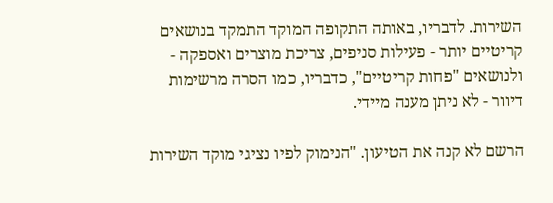השירות. לדבריו, באותה התקופה המוקד התמקד בנושאים קריטיים יותר - פעילות סניפים, צריכת מוצרים ואספקה - ולנושאים "פחות קריטיים", כדבריו, כמו הסרה מרשימות דיוור - לא ניתן מענה מיידי.

הרשם לא קנה את הטיעון. "הנימוק לפיו נציגי מוקד השירות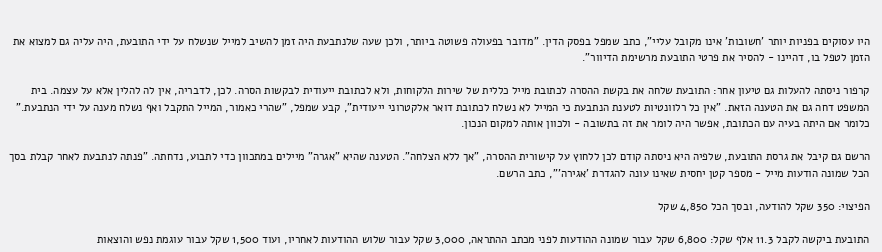היו עסוקים בפניות יותר 'חשובות' אינו מקובל עליי", כתב שמפל בפסק הדין. "מדובר בפעולה פשוטה ביותר, ולכן שעה שלנתבעת היה זמן להשיב למייל שנשלח על ידי התובעת, היה עליה גם למצוא את הזמן לטפל בו, דהיינו - להסיר את פרטי התובעת מרשימת הדיוור".

קרפור ניסתה להעלות גם טיעון אחר: התובעת שלחה את בקשת ההסרה לכתובת מייל כללית של שירות הלקוחות, ולא לכתובת ייעודית לבקשות הסרה. לכן, לדבריה, אין לה להלין אלא על עצמה. בית המשפט דחה גם את הטענה הזאת. "אין כל רלוונטיות לטענת הנתבעת כי המייל לא נשלח לכתובת דואר אלקטרוני ייעודית", קבע שמפל, "שהרי כאמור, המייל התקבל ואף נשלח מענה על ידי הנתבעת." כלומר אם היתה בעיה עם הכתובת, אפשר היה לומר את זה בתשובה - ולכוון אותה למקום הנכון.

הרשם גם קיבל את גרסת התובעת, שלפיה היא ניסתה קודם לכן ללחוץ על קישורית ההסרה, "אך ללא הצלחה". הטענה שהיא "אגרה" מיילים במתכוון כדי לתבוע, נדחתה. "פנתה לנתבעת לאחר קבלת בסך הכל שמונה הודעות מייל - מספר קטן יחסית שאינו עונה להגדרת 'אגירה'", כתב הרשם.

הפיצוי: 350 שקל להודעה, ובסך הכל 4,850 שקל

התובעת ביקשה לקבל 11.3 אלף שקל: 6,800 שקל עבור שמונה ההודעות לפני מכתב ההתראה, 3,000 שקל עבור שלוש ההודעות לאחריו, ועוד 1,500 שקל עבור עוגמת נפש והוצאות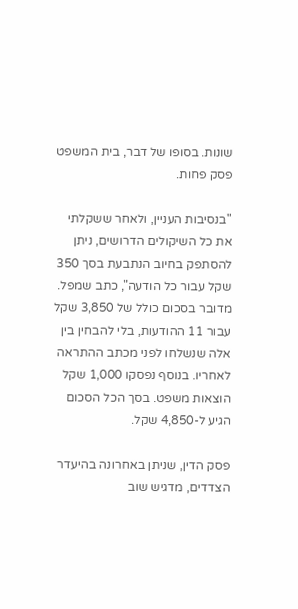שונות. בסופו של דבר, בית המשפט פסק פחות.

"בנסיבות העניין, ולאחר ששקלתי את כל השיקולים הדרושים, ניתן להסתפק בחיוב הנתבעת בסך 350 שקל עבור כל הודעה", כתב שמפל. מדובר בסכום כולל של 3,850 שקל עבור 11 ההודעות, בלי להבחין בין אלה שנשלחו לפני מכתב ההתראה לאחריו. בנוסף נפסקו 1,000 שקל הוצאות משפט. בסך הכל הסכום הגיע ל-4,850 שקל.

פסק הדין, שניתן באחרונה בהיעדר הצדדים, מדגיש שוב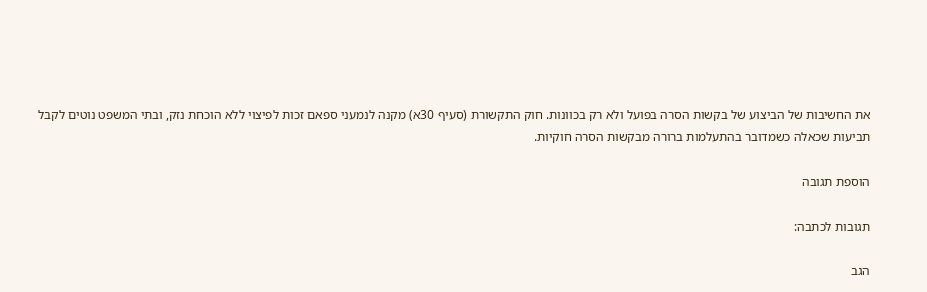את החשיבות של הביצוע של בקשות הסרה בפועל ולא רק בכוונות. חוק התקשורת (סעיף 30א) מקנה לנמעני ספאם זכות לפיצוי ללא הוכחת נזק, ובתי המשפט נוטים לקבל תביעות שכאלה כשמדובר בהתעלמות ברורה מבקשות הסרה חוקיות.

הוספת תגובה

תגובות לכתבה:

הגב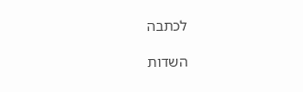לכתבה

השדות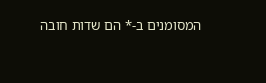המסומנים ב-* הם שדות חובה